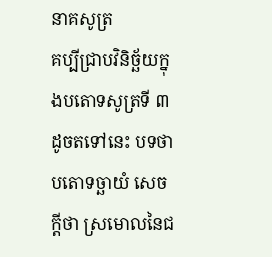នាគសូត្រ
គប្បីជ្រាបវិនិច្ឆ័យក្នុងបតោទសូត្រទី ៣ ដូចតទៅនេះ បទថា បតោទច្ឆាយំ សេចក្តីថា ស្រមោលនៃជ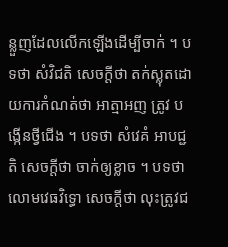ន្លួញដែលលើកឡើងដើម្បីចាក់ ។ បទថា សំវិជតិ សេចក្តីថា តក់ស្លុតដោយការកំណត់ថា អាត្មាអញ ត្រូវ បង្កើនថ្វីជើង ។ បទថា សំវេគំ អាបជ្ជតិ សេចក្តីថា ចាក់ឲ្យខ្លាច ។ បទថា លោមវេធវិទ្ធោ សេចក្តីថា លុះត្រូវជ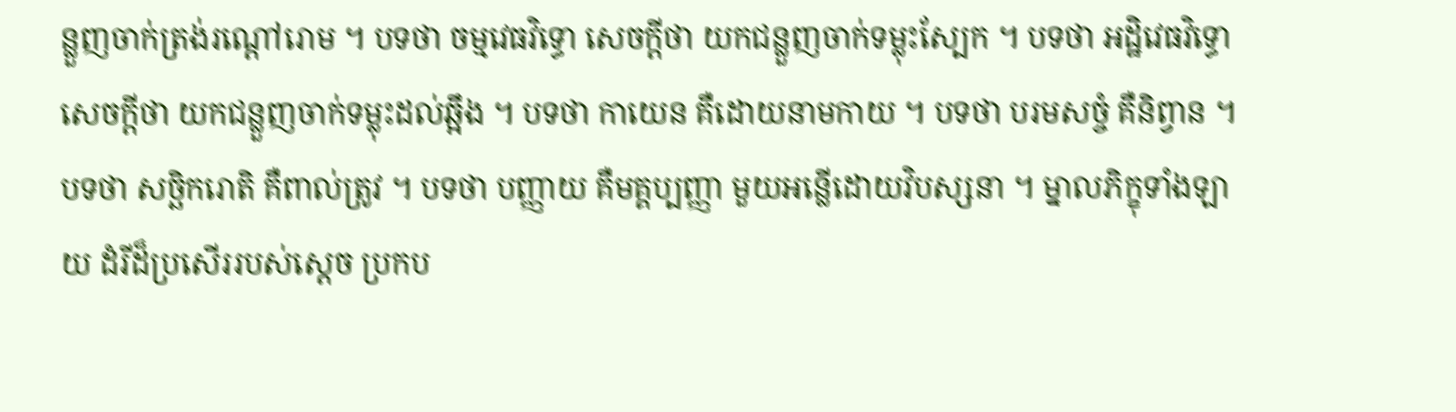ន្លួញចាក់ត្រង់រណ្តៅរោម ។ បទថា ចម្មវេធវិទ្ធោ សេចក្តីថា យកជន្លួញចាក់ទម្លុះស្បែក ។ បទថា អដ្ឋិវេធវិទ្ធោ សេចក្តីថា យកជន្លួញចាក់ទម្លុះដល់ឆ្អឹង ។ បទថា កាយេន គឺដោយនាមកាយ ។ បទថា បរមសច្ចំ គឺនិព្វាន ។ បទថា សច្ឆិករោតិ គឺពាល់ត្រូវ ។ បទថា បញ្ញាយ គឺមគ្គប្បញ្ញា មួយអន្លើដោយវិបស្សនា ។ ម្នាលភិក្ខុទាំងឡាយ ដំរីដ៏ប្រសើររបស់ស្តេច ប្រកប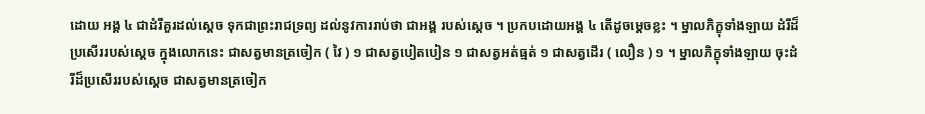ដោយ អង្គ ៤ ជាដំរីគួរដល់ស្តេច ទុកជាព្រះរាជទ្រព្យ ដល់នូវការរាប់ថា ជាអង្គ របស់ស្តេច ។ ប្រកបដោយអង្គ ៤ តើដូចម្តេចខ្លះ ។ ម្នាលភិក្ខុទាំងឡាយ ដំរីដ៏ប្រសើររបស់ស្តេច ក្នុងលោកនេះ ជាសត្វមានត្រចៀក ( វៃ ) ១ ជាសត្វបៀតបៀន ១ ជាសត្វអត់ធ្មត់ ១ ជាសត្វដើរ ( លឿន ) ១ ។ ម្នាលភិក្ខុទាំងឡាយ ចុះដំរីដ៏ប្រសើររបស់ស្តេច ជាសត្វមានត្រចៀក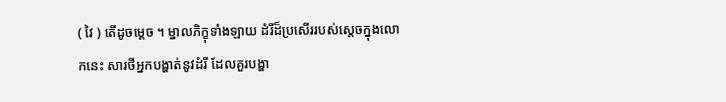( វៃ ) តើដូចម្តេច ។ ម្នាលភិក្ខុទាំងឡាយ ដំរីដ៏ប្រសើររបស់ស្តេចក្នុងលោកនេះ សារថីអ្នកបង្ហាត់នូវដំរី ដែលគួរបង្ហា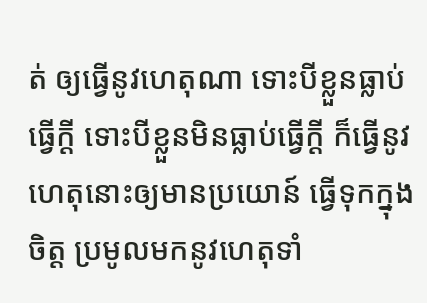ត់ ឲ្យធ្វើនូវហេតុណា ទោះបីខ្លួនធ្លាប់ ធ្វើក្តី ទោះបីខ្លួនមិនធ្លាប់ធ្វើក្តី ក៏ធ្វើនូវហេតុនោះឲ្យមានប្រយោន៍ ធ្វើទុកក្នុង ចិត្ត ប្រមូលមកនូវហេតុទាំ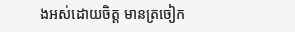ងអស់ដោយចិត្ត មានត្រចៀក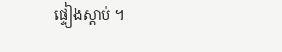ផ្ទៀងស្តាប់ ។